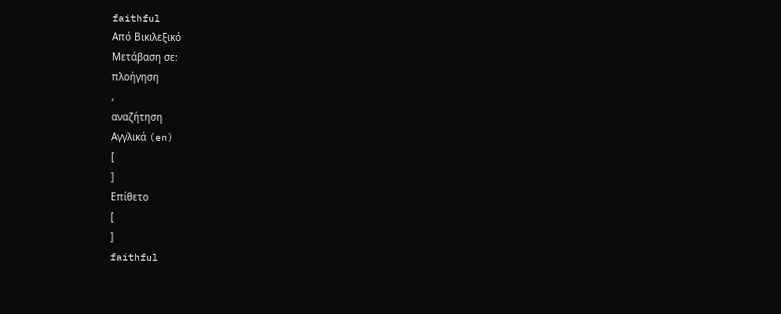faithful
Από Βικιλεξικό
Μετάβαση σε:
πλοήγηση
,
αναζήτηση
Αγγλικά (en)
[
]
Επίθετο
[
]
faithful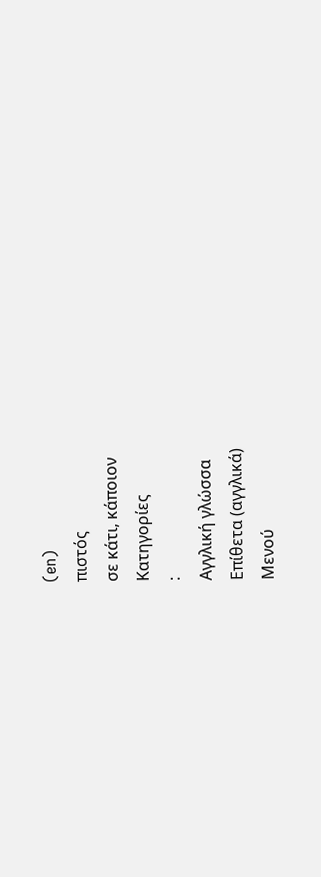(en)
πιστός
σε κάτι, κάποιον
Κατηγορίες
:
Αγγλική γλώσσα
Επίθετα (αγγλικά)
Μενού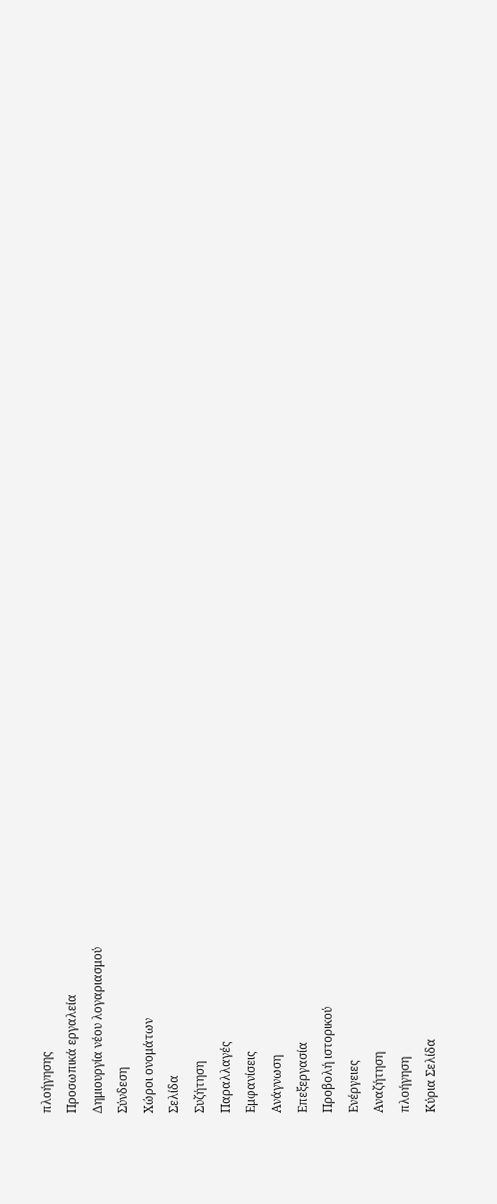πλοήγησης
Προσωπικά εργαλεία
Δημιουργία νέου λογαριασμού
Σύνδεση
Χώροι ονομάτων
Σελίδα
Συζήτηση
Παραλλαγές
Εμφανίσεις
Ανάγνωση
Επεξεργασία
Προβολή ιστορικού
Ενέργειες
Αναζήτηση
πλοήγηση
Κύρια Σελίδα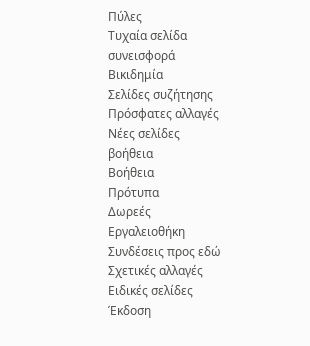Πύλες
Τυχαία σελίδα
συνεισφορά
Βικιδημία
Σελίδες συζήτησης
Πρόσφατες αλλαγές
Νέες σελίδες
βοήθεια
Βοήθεια
Πρότυπα
Δωρεές
Εργαλειοθήκη
Συνδέσεις προς εδώ
Σχετικές αλλαγές
Ειδικές σελίδες
Έκδοση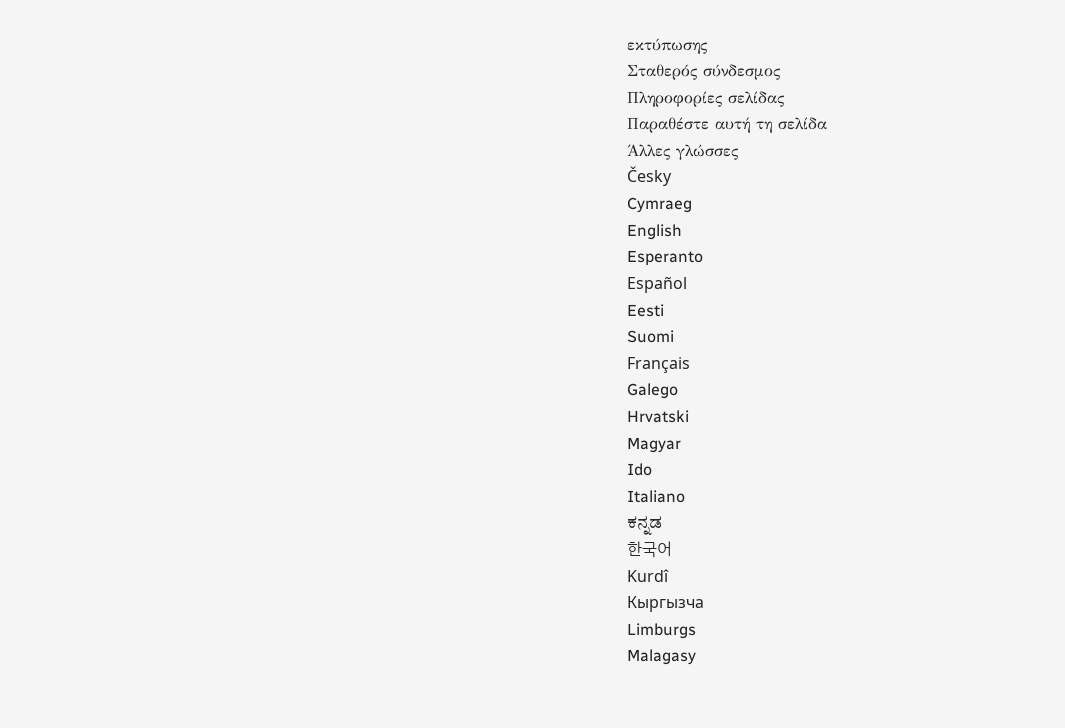εκτύπωσης
Σταθερός σύνδεσμος
Πληροφορίες σελίδας
Παραθέστε αυτή τη σελίδα
Άλλες γλώσσες
Česky
Cymraeg
English
Esperanto
Español
Eesti
Suomi
Français
Galego
Hrvatski
Magyar
Ido
Italiano
ಕನ್ನಡ
한국어
Kurdî
Кыргызча
Limburgs
Malagasy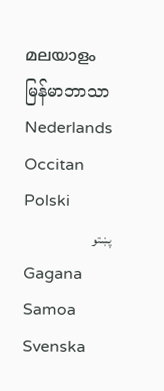മലയാളം
မြန်မာဘာသာ
Nederlands
Occitan
Polski
پښتو
Gagana Samoa
Svenska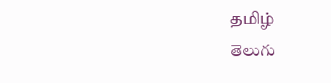தமிழ்
తెలుగు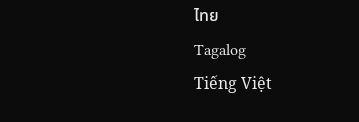ไทย
Tagalog
Tiếng Việt